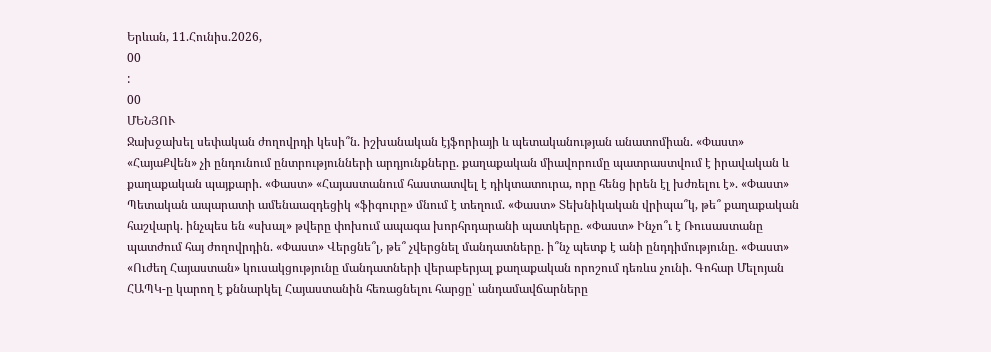Երևան, 11.Հունիս.2026,
00
:
00
ՄԵՆՅՈՒ
Ջախջախել սեփական ժողովրդի կեսի՞ն. իշխանական էյֆորիայի և պետականության անատոմիան. «Փաստ» «ՀայաՔվեն» չի ընդունում ընտրությունների արդյունքները. քաղաքական միավորումը պատրաստվում է իրավական և քաղաքական պայքարի. «Փաստ» «Հայաստանում հաստատվել է դիկտատուրա, որը հենց իրեն էլ խժռելու է». «Փաստ» Պետական ապարատի ամենաազդեցիկ «ֆիգուրը» մնում է տեղում. «Փաստ» Տեխնիկական վրիպա՞կ, թե՞ քաղաքական հաշվարկ. ինչպես են «սխալ» թվերը փոխում ապագա խորհրդարանի պատկերը. «Փաստ» Ինչո՞ւ է Ռուսաստանը պատժում հայ ժողովրդին. «Փաստ» Վերցնե՞լ, թե՞ չվերցնել մանդատները. ի՞նչ պետք է անի ընդդիմությունը. «Փաստ» «Ուժեղ Հայաստան» կուսակցությունը մանդատների վերաբերյալ քաղաքական որոշում դեռևս չունի. Գոհար Մելոյան ՀԱՊԿ-ը կարող է քննարկել Հայաստանին հեռացնելու հարցը՝ անդամավճարները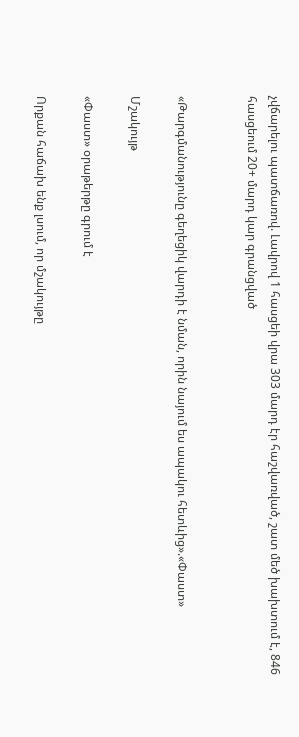չվճարելու պատճառով. Լավրով 1 հասցեի վրա 303 մարդ էր հաշվառված, շատ մեծ խախտում է, 846 հասցեում 20+ մարդ կար գրանցված


«Թարգմանությունը գեղեցիկ վարդի է նման, որին նայում ես ապակու հետևից».«Փաստ»

Մշակույթ

«Փաստ» օրաթերթը գրում է

Որքան հաճախ ենք լսում, որ մշակույթը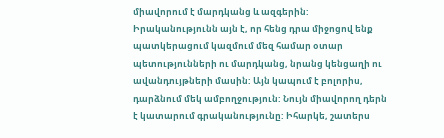միավորում է մարդկանց և ազգերին: Իրականությունն այն է, որ հենց դրա միջոցով ենք պատկերացում կազմում մեզ համար օտար պետությունների ու մարդկանց, նրանց կենցաղի ու ավանդույթների մասին: Այն կապում է բոլորիս, դարձնում մեկ ամբողջություն: Նույն միավորող դերն է կատարում գրականությունը: Իհարկե, շատերս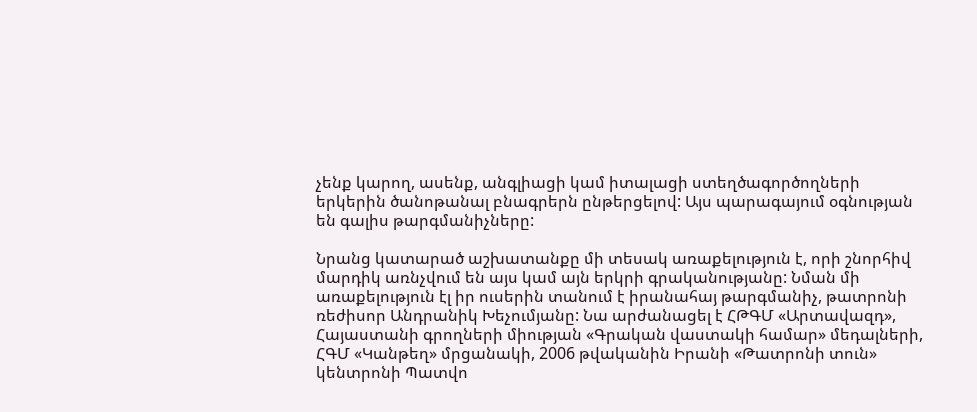չենք կարող, ասենք, անգլիացի կամ իտալացի ստեղծագործողների երկերին ծանոթանալ բնագրերն ընթերցելով: Այս պարագայում օգնության են գալիս թարգմանիչները:

Նրանց կատարած աշխատանքը մի տեսակ առաքելություն է, որի շնորհիվ մարդիկ առնչվում են այս կամ այն երկրի գրականությանը: Նման մի առաքելություն էլ իր ուսերին տանում է իրանահայ թարգմանիչ, թատրոնի ռեժիսոր Անդրանիկ Խեչումյանը: Նա արժանացել է ՀԹԳՄ «Արտավազդ», Հայաստանի գրողների միության «Գրական վաստակի համար» մեդալների, ՀԳՄ «Կանթեղ» մրցանակի, 2006 թվականին Իրանի «Թատրոնի տուն» կենտրոնի Պատվո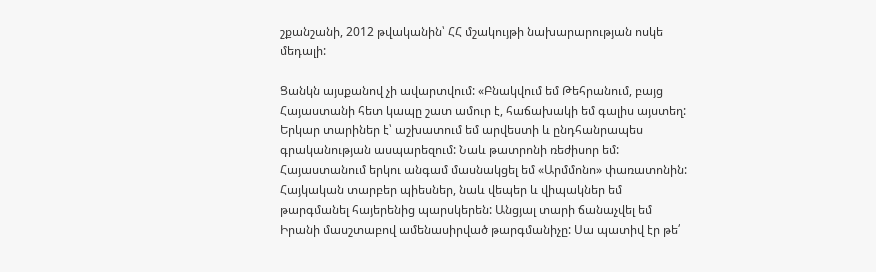շքանշանի, 2012 թվականին՝ ՀՀ մշակույթի նախարարության ոսկե մեդալի:

Ցանկն այսքանով չի ավարտվում: «Բնակվում եմ Թեհրանում, բայց Հայաստանի հետ կապը շատ ամուր է, հաճախակի եմ գալիս այստեղ: Երկար տարիներ է՝ աշխատում եմ արվեստի և ընդհանրապես գրականության ասպարեզում: Նաև թատրոնի ռեժիսոր եմ: Հայաստանում երկու անգամ մասնակցել եմ «Արմմոնո» փառատոնին: Հայկական տարբեր պիեսներ, նաև վեպեր և վիպակներ եմ թարգմանել հայերենից պարսկերեն: Անցյալ տարի ճանաչվել եմ Իրանի մասշտաբով ամենասիրված թարգմանիչը: Սա պատիվ էր թե՛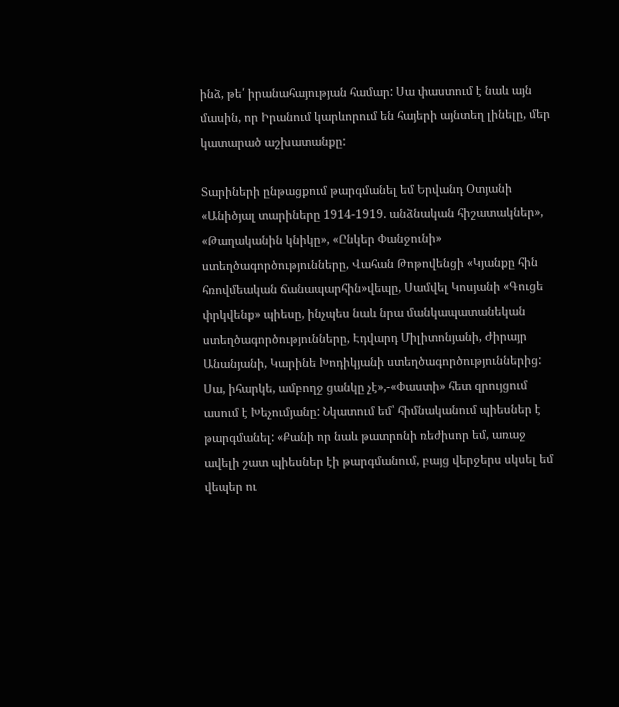ինձ, թե՛ իրանահայության համար: Սա փաստում է նաև այն մասին, որ Իրանում կարևորում են հայերի այնտեղ լինելը, մեր կատարած աշխատանքը:

Տարիների ընթացքում թարգմանել եմ Երվանդ Օտյանի «Անիծյալ տարիները 1914-1919. անձնական հիշատակներ», «Թաղականին կնիկը», «Ընկեր Փանջունի» ստեղծագործությունները, Վահան Թոթովենցի «Կյանքը հին հռովմեական ճանապարհին»վեպը, Սամվել Կոսյանի «Գուցե փրկվենք» պիեսը, ինչպես նաև նրա մանկապատանեկան ստեղծագործությունները, Էդվարդ Միլիտոնյանի, Ժիրայր Անանյանի, Կարինե Խոդիկյանի ստեղծագործություններից: Սա, իհարկե, ամբողջ ցանկը չէ»,-«Փաստի» հետ զրույցում ասում է Խեչումյանը: Նկատում եմ՝ հիմնականում պիեսներ է թարգմանել: «Քանի որ նաև թատրոնի ռեժիսոր եմ, առաջ ավելի շատ պիեսներ էի թարգմանում, բայց վերջերս սկսել եմ վեպեր ու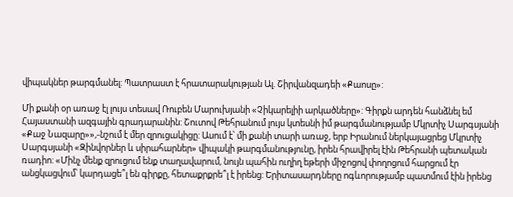վիպակներ թարգմանել: Պատրաստ է հրատարակության Ալ. Շիրվանզադեի «Քաոսը»:

Մի քանի օր առաջ էլ լույս տեսավ Ռուբեն Մարուխյանի «Չիկարելիի արկածները»: Գիրքն արդեն հանձնել եմ Հայաստանի ազգային գրադարանին: Շուտով Թեհրանում լույս կտեսնի իմ թարգմանությամբ Մկրտիչ Սարգսյանի «Քաջ Նազարը»»,-նշում է մեր զրուցակիցը: Ասում է՝ մի քանի տարի առաջ, երբ Իրանում ներկայացրեց Մկրտիչ Սարգսյանի «Զինվորներ և սիրահարներ» վիպակի թարգմանությունը, իրեն հրավիրել էին Թեհրանի պետական ռադիո: «Մինչ մենք զրուցում ենք տաղավարում, նույն պահին ուղիղ եթերի միջոցով փողոցում հարցում էր անցկացվում՝ կարդացե՞լ են գիրքը, հետաքրքրե՞լ է իրենց: Երիտասարդները ոգևորությամբ պատմում էին իրենց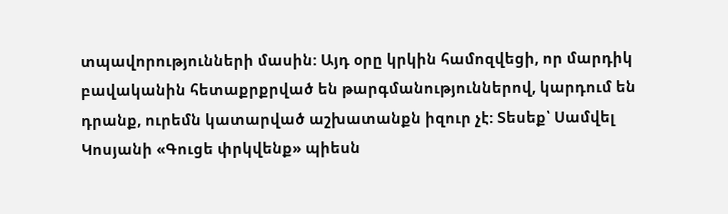տպավորությունների մասին: Այդ օրը կրկին համոզվեցի, որ մարդիկ բավականին հետաքրքրված են թարգմանություններով, կարդում են դրանք, ուրեմն կատարված աշխատանքն իզուր չէ: Տեսեք՝ Սամվել Կոսյանի «Գուցե փրկվենք» պիեսն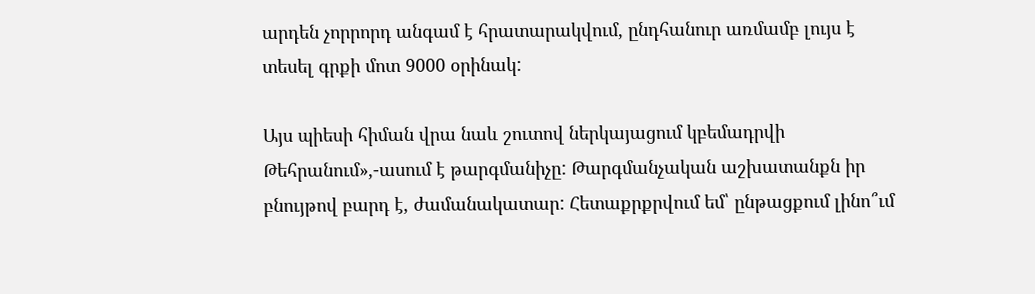արդեն չորրորդ անգամ է հրատարակվում, ընդհանուր առմամբ լույս է տեսել գրքի մոտ 9000 օրինակ:

Այս պիեսի հիման վրա նաև շուտով ներկայացում կբեմադրվի Թեհրանում»,-ասում է թարգմանիչը: Թարգմանչական աշխատանքն իր բնույթով բարդ է, ժամանակատար: Հետաքրքրվում եմ՝ ընթացքում լինո՞ւմ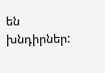են խնդիրներ: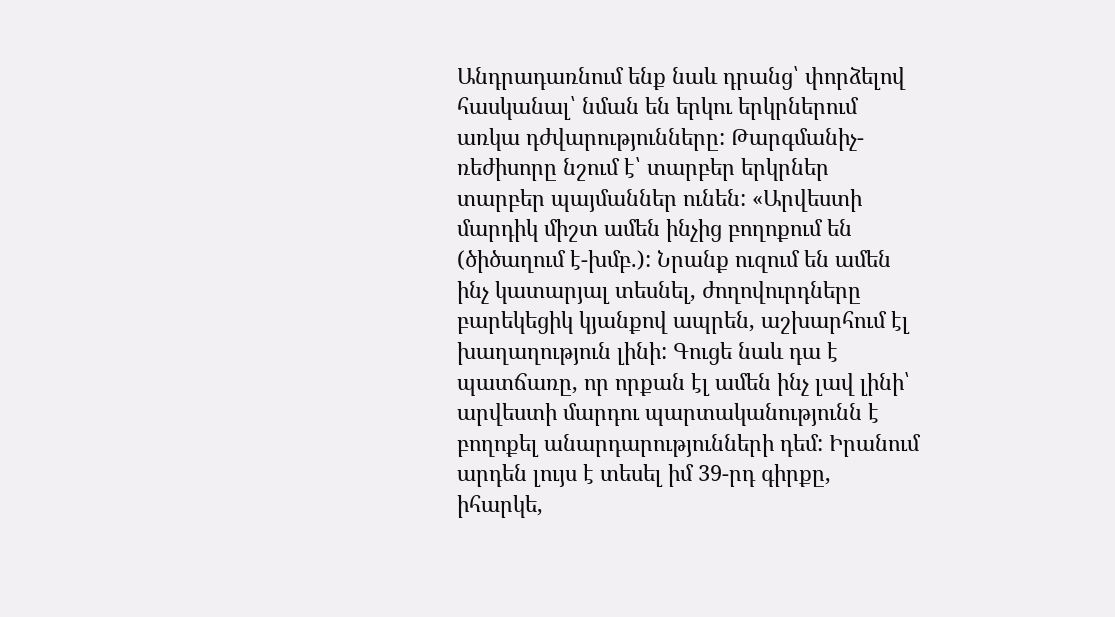Անդրադառնում ենք նաև դրանց՝ փորձելով հասկանալ՝ նման են երկու երկրներում առկա դժվարությունները: Թարգմանիչ-ռեժիսորը նշում է՝ տարբեր երկրներ տարբեր պայմաններ ունեն: «Արվեստի մարդիկ միշտ ամեն ինչից բողոքում են (ծիծաղում է-խմբ.): Նրանք ուզում են ամեն ինչ կատարյալ տեսնել, ժողովուրդները բարեկեցիկ կյանքով ապրեն, աշխարհում էլ խաղաղություն լինի: Գուցե նաև դա է պատճառը, որ որքան էլ ամեն ինչ լավ լինի՝ արվեստի մարդու պարտականությունն է բողոքել անարդարությունների դեմ: Իրանում արդեն լույս է տեսել իմ 39-րդ գիրքը, իհարկե,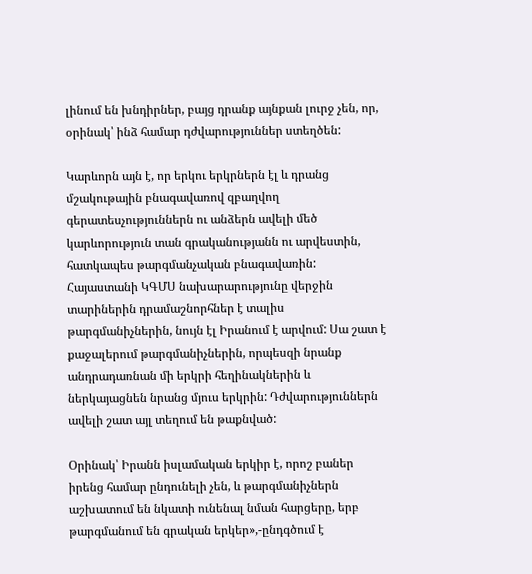լինում են խնդիրներ, բայց դրանք այնքան լուրջ չեն, որ, օրինակ՝ ինձ համար դժվարություններ ստեղծեն:

Կարևորն այն է, որ երկու երկրներն էլ և դրանց մշակութային բնագավառով զբաղվող գերատեսչություններն ու անձերն ավելի մեծ կարևորություն տան գրականությանն ու արվեստին, հատկապես թարգմանչական բնագավառին: Հայաստանի ԿԳՄՍ նախարարությունը վերջին տարիներին դրամաշնորհներ է տալիս թարգմանիչներին, նույն էլ Իրանում է արվում: Սա շատ է քաջալերում թարգմանիչներին, որպեսզի նրանք անդրադառնան մի երկրի հեղինակներին և ներկայացնեն նրանց մյուս երկրին: Դժվարություններն ավելի շատ այլ տեղում են թաքնված:

Օրինակ՝ Իրանն իսլամական երկիր է, որոշ բաներ իրենց համար ընդունելի չեն, և թարգմանիչներն աշխատում են նկատի ունենալ նման հարցերը, երբ թարգմանում են գրական երկեր»,-ընդգծում է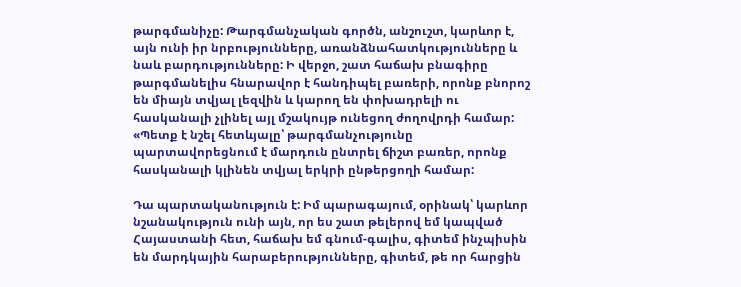թարգմանիչը: Թարգմանչական գործն, անշուշտ, կարևոր է, այն ունի իր նրբությունները, առանձնահատկությունները և նաև բարդությունները: Ի վերջո, շատ հաճախ բնագիրը թարգմանելիս հնարավոր է հանդիպել բառերի, որոնք բնորոշ են միայն տվյալ լեզվին և կարող են փոխադրելի ու հասկանալի չլինել այլ մշակույթ ունեցող ժողովրդի համար: «Պետք է նշել հետևյալը՝ թարգմանչությունը պարտավորեցնում է մարդուն ընտրել ճիշտ բառեր, որոնք հասկանալի կլինեն տվյալ երկրի ընթերցողի համար:

Դա պարտականություն է: Իմ պարագայում, օրինակ՝ կարևոր նշանակություն ունի այն, որ ես շատ թելերով եմ կապված Հայաստանի հետ, հաճախ եմ գնում-գալիս, գիտեմ ինչպիսին են մարդկային հարաբերությունները, գիտեմ, թե որ հարցին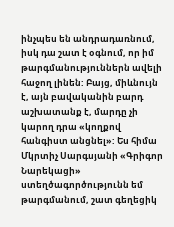ինչպես են անդրադառնում, իսկ դա շատ է օգնում, որ իմ թարգմանություններն ավելի հաջող լինեն: Բայց, միևնույն է, այն բավականին բարդ աշխատանք է, մարդը չի կարող դրա «կողքով հանգիստ անցնել»: Ես հիմա Մկրտիչ Սարգսյանի «Գրիգոր Նարեկացի» ստեղծագործությունն եմ թարգմանում, շատ գեղեցիկ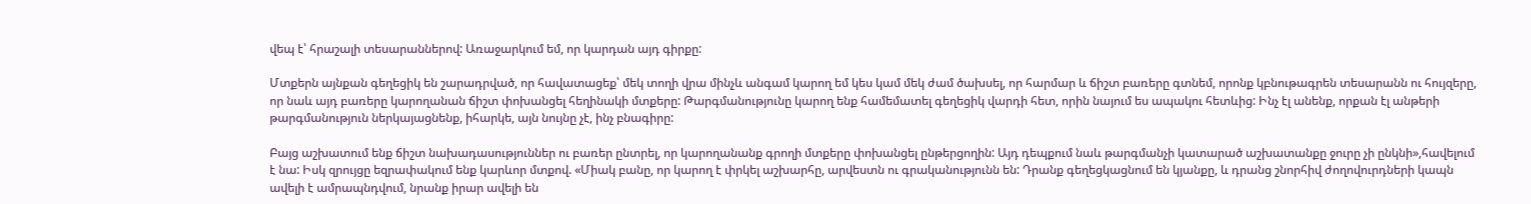վեպ է՝ հրաշալի տեսարաններով: Առաջարկում եմ, որ կարդան այդ գիրքը:

Մտքերն այնքան գեղեցիկ են շարադրված, որ հավատացեք՝ մեկ տողի վրա մինչև անգամ կարող եմ կես կամ մեկ ժամ ծախսել, որ հարմար և ճիշտ բառերը գտնեմ, որոնք կբնութագրեն տեսարանն ու հույզերը, որ նաև այդ բառերը կարողանան ճիշտ փոխանցել հեղինակի մտքերը: Թարգմանությունը կարող ենք համեմատել գեղեցիկ վարդի հետ, որին նայում ես ապակու հետևից: Ինչ էլ անենք, որքան էլ անթերի թարգմանություն ներկայացնենք, իհարկե, այն նույնը չէ, ինչ բնագիրը:

Բայց աշխատում ենք ճիշտ նախադասություններ ու բառեր ընտրել, որ կարողանանք գրողի մտքերը փոխանցել ընթերցողին: Այդ դեպքում նաև թարգմանչի կատարած աշխատանքը ջուրը չի ընկնի»,հավելում է նա: Իսկ զրույցը եզրափակում ենք կարևոր մտքով. «Միակ բանը, որ կարող է փրկել աշխարհը, արվեստն ու գրականությունն են: Դրանք գեղեցկացնում են կյանքը, և դրանց շնորհիվ ժողովուրդների կապն ավելի է ամրապնդվում, նրանք իրար ավելի են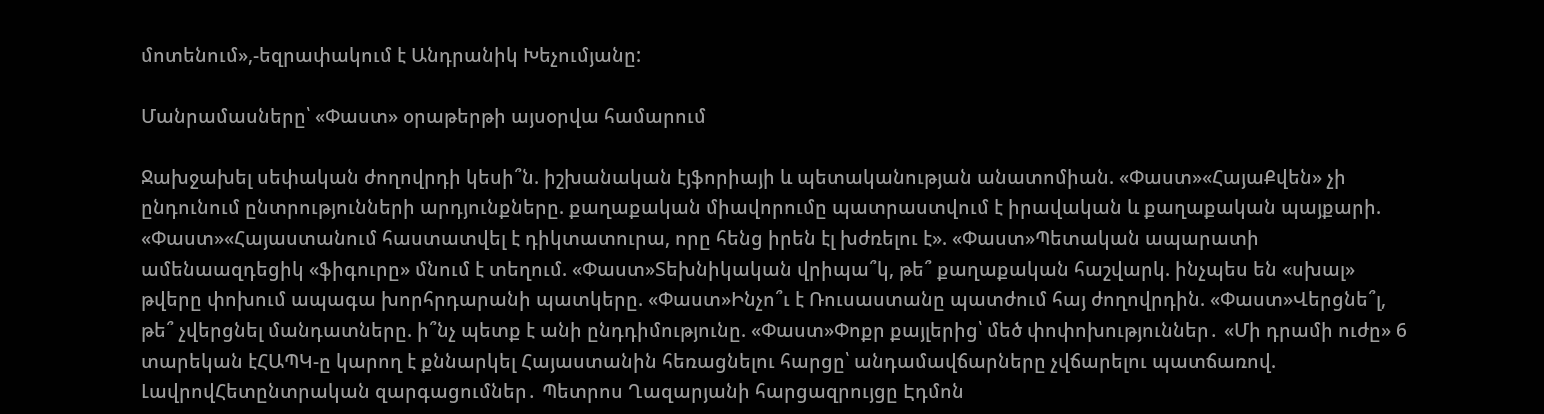մոտենում»,-եզրափակում է Անդրանիկ Խեչումյանը:

Մանրամասները՝ «Փաստ» օրաթերթի այսօրվա համարում

Ջախջախել սեփական ժողովրդի կեսի՞ն. իշխանական էյֆորիայի և պետականության անատոմիան. «Փաստ»«ՀայաՔվեն» չի ընդունում ընտրությունների արդյունքները. քաղաքական միավորումը պատրաստվում է իրավական և քաղաքական պայքարի. «Փաստ»«Հայաստանում հաստատվել է դիկտատուրա, որը հենց իրեն էլ խժռելու է». «Փաստ»Պետական ապարատի ամենաազդեցիկ «ֆիգուրը» մնում է տեղում. «Փաստ»Տեխնիկական վրիպա՞կ, թե՞ քաղաքական հաշվարկ. ինչպես են «սխալ» թվերը փոխում ապագա խորհրդարանի պատկերը. «Փաստ»Ինչո՞ւ է Ռուսաստանը պատժում հայ ժողովրդին. «Փաստ»Վերցնե՞լ, թե՞ չվերցնել մանդատները. ի՞նչ պետք է անի ընդդիմությունը. «Փաստ»Փոքր քայլերից՝ մեծ փոփոխություններ․ «Մի դրամի ուժը» 6 տարեկան էՀԱՊԿ-ը կարող է քննարկել Հայաստանին հեռացնելու հարցը՝ անդամավճարները չվճարելու պատճառով. ԼավրովՀետընտրական զարգացումներ․ Պետրոս Ղազարյանի հարցազրույցը Էդմոն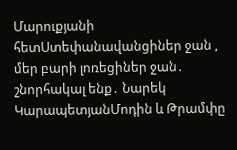Մարուքյանի հետՍտեփանավանցիներ ջան , մեր բարի լոռեցիներ ջան․ շնորհակալ ենք․ Նարեկ ԿարապետյանՄոդին և Թրամփը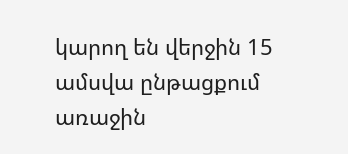կարող են վերջին 15 ամսվա ընթացքում առաջին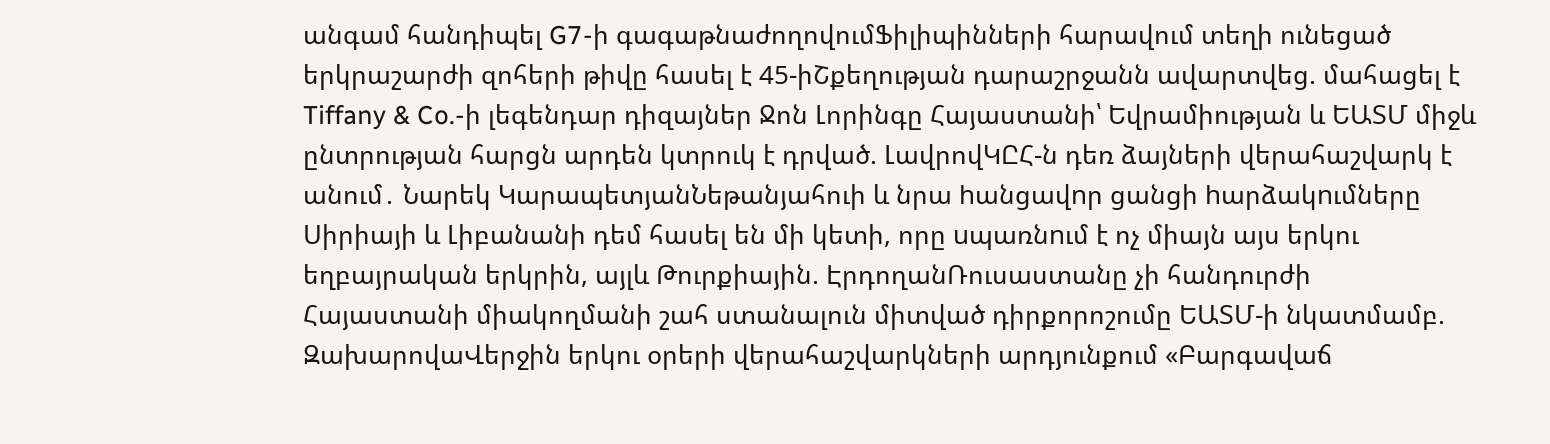անգամ հանդիպել G7-ի գագաթնաժողովումՖիլիպինների հարավում տեղի ունեցած երկրաշարժի զոհերի թիվը հասել է 45-իՇքեղության դարաշրջանն ավարտվեց. մահացել է Tiffany & Co.-ի լեգենդար դիզայներ Ջոն Լորինգը Հայաստանի՝ Եվրամիության և ԵԱՏՄ միջև ընտրության հարցն արդեն կտրուկ է դրված. ԼավրովԿԸՀ-ն դեռ ձայների վերահաշվարկ է անում․ Նարեկ ԿարապետյանՆեթանյահուի և նրա hանցավnր ցանցի hարձակnւմները Սիրիայի և Լիբանանի դեմ հասել են մի կետի, որը uպառնnւմ է ոչ միայն այս երկու եղբայրական երկրին, այլև Թուրքիային. ԷրդողանՌուսաստանը չի հանդուրժի Հայաստանի միակողմանի շահ ստանալուն միտված դիրքորոշումը ԵԱՏՄ-ի նկատմամբ. ԶախարովաՎերջին երկու օրերի վերահաշվարկների արդյունքում «Բարգավաճ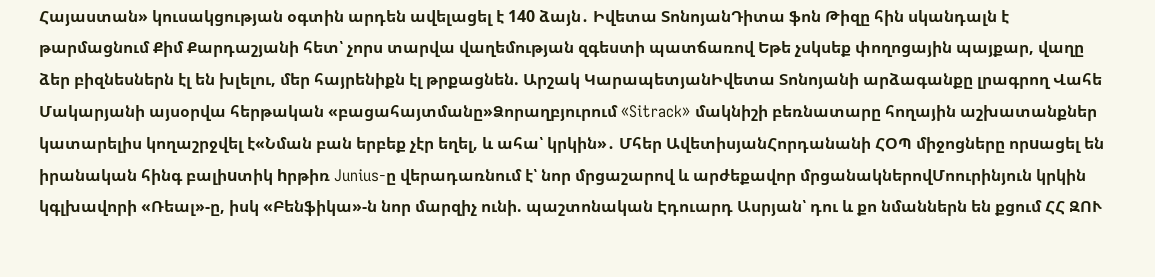Հայաստան» կուսակցության օգտին արդեն ավելացել է 140 ձայն․ Իվետա ՏոնոյանԴիտա ֆոն Թիզը հին սկանդալն է թարմացնում Քիմ Քարդաշյանի հետ՝ չորս տարվա վաղեմության զգեստի պատճառով Եթե չսկսեք փողոցային պայքար, վաղը ձեր բիզնեսներն էլ են խլելու, մեր հայրենիքն էլ թրքացնեն. Արշակ ԿարապետյանԻվետա Տոնոյանի արձագանքը լրագրող Վահե Մակարյանի այսօրվա հերթական «բացահայտմանը»Ձորաղբյուրում «Sitrack» մակնիշի բեռնատարը հողային աշխատանքներ կատարելիս կողաշրջվել է«Նման բան երբեք չէր եղել, և ահա՝ կրկին»․ Մհեր ԱվետիսյանՀորդանանի ՀՕՊ միջոցները որuացել են իրանական հինգ բալիuտիկ hրթիռ Junius-ը վերադառնում է՝ նոր մրցաշարով և արժեքավոր մրցանակներովՄոուրինյուն կրկին կգլխավորի «Ռեալ»-ը, իսկ «Բենֆիկա»-ն նոր մարզիչ ունի. պաշտոնական Էդուարդ Ասրյան՝ դու և քո նմաններն են քցում ՀՀ ԶՈՒ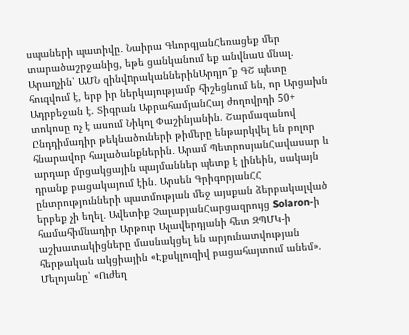սպաների պատիվը․ Նաիրա ԳևորգյանՀեռացեք մեր տարածաշրջանից, եթե ցանկանում եք անվնաu մնալ. Արաղչին՝ ԱՄՆ զինվnրականներինԱրդյո՞ք ԳՇ պետը հուզվում է, երբ իր ներկայությամբ հիշեցնում են, որ Արցախն Ադրբեջան է. Տիգրան ԱբրահամյանՀայ ժողովրդի 50+ տոկոսը ոչ է ասում Նիկոլ Փաշինյանին. Շարմազանով Ընդդիմադիր թեկնածուների թիմերը ենթարկվել են բոլոր հնարավոր հալածանքներին․ Արամ ՊետրոսյանՀավասար և արդար մրցակցային պայմաններ պետք է լինեին, սակայն դրանք բացակայում էին․ Արսեն ԳրիգորյանՀՀ ընտրությունների պատմության մեջ այսքան ձերբակալված երբեք չի եղել․ Ավետիք ՉալաբյանՀարցազրույց Solaron-ի համահիմնադիր Արթուր Ալավերդյանի հետ ԶՊՄԿ-ի աշխատակիցները մասնակցել են արյունատվության հերթական ակցիային «Էքսկլուզիվ բացահայտում անեմ». Մելոյանը՝ «Ուժեղ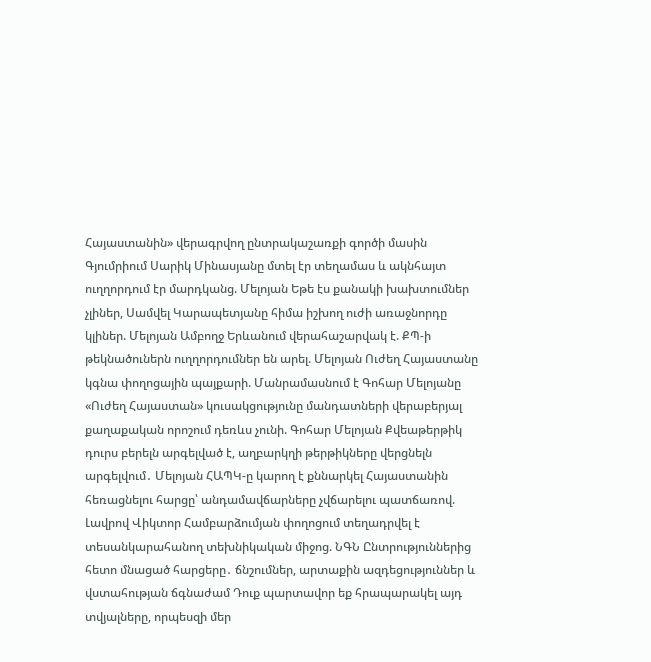Հայաստանին» վերագրվող ընտրակաշառքի գործի մասին Գյումրիում Սարիկ Մինասյանը մտել էր տեղամաս և ակնհայտ ուղղորդում էր մարդկանց. Մելոյան Եթե էս քանակի խախտումներ չլիներ, Սամվել Կարապետյանը հիմա իշխող ուժի առաջնորդը կլիներ. Մելոյան Ամբողջ Երևանում վերահաշարվակ է. ՔՊ-ի թեկնածուներն ուղղորդումներ են արել. Մելոյան Ուժեղ Հայաստանը կգնա փողոցային պայքարի. Մանրամասնում է Գոհար Մելոյանը «Ուժեղ Հայաստան» կուսակցությունը մանդատների վերաբերյալ քաղաքական որոշում դեռևս չունի. Գոհար Մելոյան Քվեաթերթիկ դուրս բերելն արգելված է, աղբարկղի թերթիկները վերցնելն արգելվում․ Մելոյան ՀԱՊԿ-ը կարող է քննարկել Հայաստանին հեռացնելու հարցը՝ անդամավճարները չվճարելու պատճառով. Լավրով Վիկտոր Համբարձումյան փողոցում տեղադրվել է տեսանկարահանող տեխնիկական միջոց. ՆԳՆ Ընտրություններից հետո մնացած հարցերը․ ճնշումներ, արտաքին ազդեցություններ և վստահության ճգնաժամ Դուք պարտավոր եք հրապարակել այդ տվյալները, որպեսզի մեր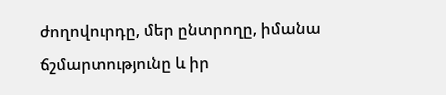ժողովուրդը, մեր ընտրողը, իմանա ճշմարտությունը և իր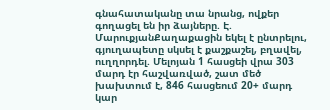գնահատականը տա նրանց, ովքեր գողացել են իր ձայները. Է. ՄարուքյանՔաղաքացին եկել է ընտրելու, գյուղապետը սկսել է քաշքաշել, բղավել, ուղղորդել. Մելոյան 1 հասցեի վրա 303 մարդ էր հաշվառված, շատ մեծ խախտում է, 846 հասցեում 20+ մարդ կար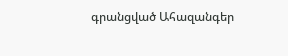գրանցված Ահազանգեր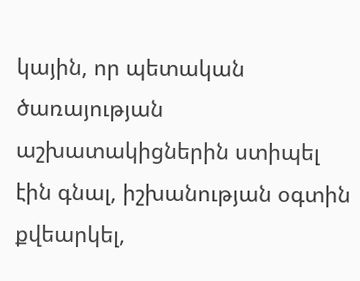կային, որ պետական ծառայության աշխատակիցներին ստիպել էին գնալ, իշխանության օգտին քվեարկել,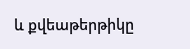և քվեաթերթիկը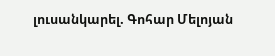լուսանկարել. Գոհար Մելոյան